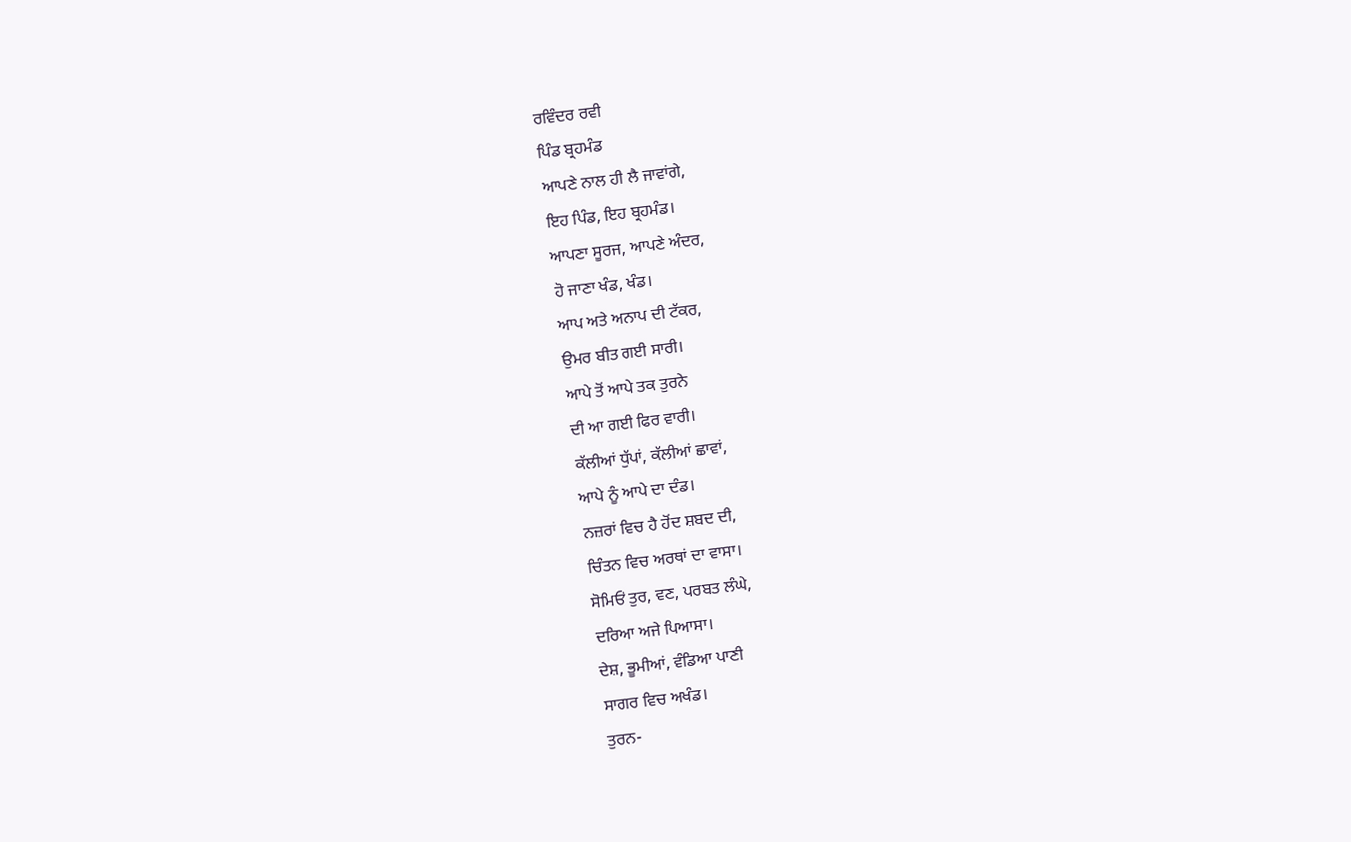ਰਵਿੰਦਰ ਰਵੀ
ਪਿੰਡ ਬ੍ਰਹਮੰਡ
ਆਪਣੇ ਨਾਲ ਹੀ ਲੈ ਜਾਵਾਂਗੇ,
ਇਹ ਪਿੰਡ, ਇਹ ਬ੍ਰਹਮੰਡ।
ਆਪਣਾ ਸੂਰਜ, ਆਪਣੇ ਅੰਦਰ,
ਹੋ ਜਾਣਾ ਖੰਡ, ਖੰਡ।
ਆਪ ਅਤੇ ਅਨਾਪ ਦੀ ਟੱਕਰ,
ਉਮਰ ਬੀਤ ਗਈ ਸਾਰੀ।
ਆਪੇ ਤੋਂ ਆਪੇ ਤਕ ਤੁਰਨੇ
ਦੀ ਆ ਗਈ ਫਿਰ ਵਾਰੀ।
ਕੱਲੀਆਂ ਧੁੱਪਾਂ, ਕੱਲੀਆਂ ਛਾਵਾਂ,
ਆਪੇ ਨੂੰ ਆਪੇ ਦਾ ਦੰਡ।
ਨਜ਼ਰਾਂ ਵਿਚ ਹੈ ਹੋਂਦ ਸ਼ਬਦ ਦੀ,
ਚਿੰਤਨ ਵਿਚ ਅਰਥਾਂ ਦਾ ਵਾਸਾ।
ਸੋਮਿਓਂ ਤੁਰ, ਵਣ, ਪਰਬਤ ਲੰਘੇ,
ਦਰਿਆ ਅਜੇ ਪਿਆਸਾ।
ਦੇਸ਼, ਭੂਮੀਆਂ, ਵੰਡਿਆ ਪਾਣੀ
ਸਾਗਰ ਵਿਚ ਅਖੰਡ।
ਤੁਰਨ-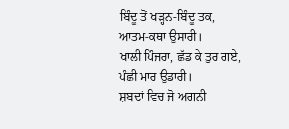ਬਿੰਦੂ ਤੋਂ ਖੜ੍ਹਨ-ਬਿੰਦੂ ਤਕ,
ਆਤਮ-ਕਥਾ ਉਸਾਰੀ।
ਖਾਲੀ ਪਿੰਜਰਾ, ਛੱਡ ਕੇ ਤੁਰ ਗਏ,
ਪੰਛੀ ਮਾਰ ਉਡਾਰੀ।
ਸ਼ਬਦਾਂ ਵਿਚ ਜੋ ਅਗਨੀ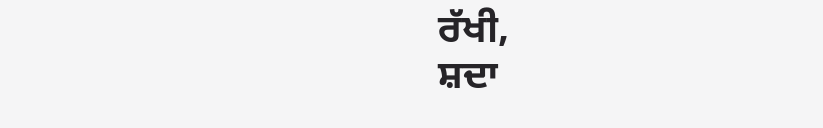ਰੱਖੀ,
ਸ਼ਦਾ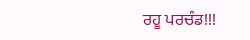ਰਹੂ ਪਰਚੰਡ!!!